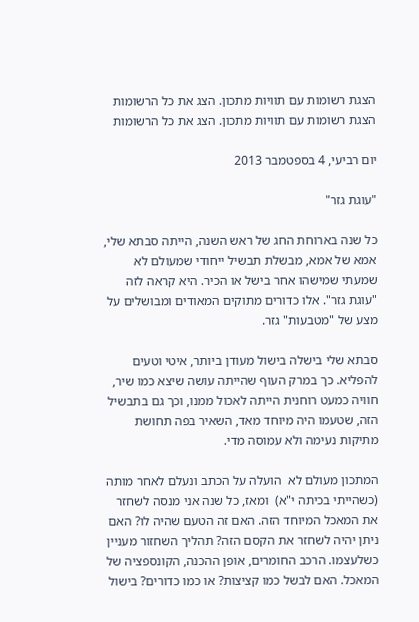הצגת רשומות עם תוויות מתכון. הצג את כל הרשומות
הצגת רשומות עם תוויות מתכון. הצג את כל הרשומות

יום רביעי, 4 בספטמבר 2013

"עוגת גזר"

כל שנה בארוחת החג של ראש השנה, הייתה סבתא שלי, אמא של אמא, מבשלת תבשיל ייחודי שמעולם לא שמעתי שמישהו אחר בישל או הכיר. היא קראה לזה "עוגת גזר". אלו כדורים מתוקים המאודים ומבושלים על מצע של "מטבעות" גזר.

סבתא שלי בישלה בישול מעודן ביותר, איטי וטעים להפליא. כך במרק העוף שהייתה עושה שיצא כמו שיר, חוויה כמעט רוחנית הייתה לאכול ממנו, וכך גם בתבשיל הזה, שטעמו היה מיוחד מאד, השאיר בפה תחושת מתיקות נעימה ולא עמוסה מדי.

המתכון מעולם לא  הועלה על הכתב ונעלם לאחר מותה (כשהייתי בכיתה י"א)  ומאז, כל שנה אני מנסה לשחזר את המאכל המיוחד הזה. האם זה הטעם שהיה לו? האם ניתן יהיה לשחזר את הקסם הזה? תהליך השחזור מעניין כשלעצמו. הרכב החומרים, אופן ההכנה, הקונספציה של המאכל. האם לבשל כמו קציצות? או כמו כדורים? בישול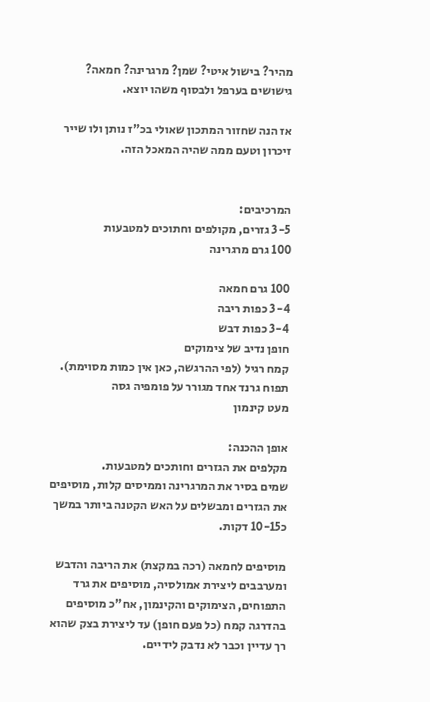מהיר? בישול איטי? שמן? מרגרינה? חמאה? גישושים בערפל ולבסוף משהו יוצא.

אז הנה שחזור המתכון שאולי בכ"ז נותן ולו שייר זיכרון וטעם ממה שהיה המאכל הזה.


המרכיבים:
3-5 גזרים, מקולפים וחתוכים למטבעות
100 גרם מרגרינה

100 גרם חמאה
3-4 כפות ריבה
3-4 כפות דבש
חופן נדיב של צימוקים
קמח רגיל (לפי ההרגשה, כאן אין כמות מסוימת).
תפוח גרנד אחד מגורר על פומפיה גסה
מעט קינמון

אופן ההכנה:
מקלפים את הגזרים וחותכים למטבעות.
שמים בסיר את המרגרינה וממיסים קלות, מוסיפים את הגזרים ומבשלים על האש הקטנה ביותר במשך כ10-15 דקות.

מוסיפים לחמאה (רכה במקצת) את הריבה והדבש ומערבבים ליצירת אמולסיה, מוסיפים את גרד התפוחים, הצימוקים והקינמון, אח"כ מוסיפים בהדרגה קמח (כל פעם חופן) עד ליצירת בצק שהוא רך עדיין וכבר לא נדבק לידיים.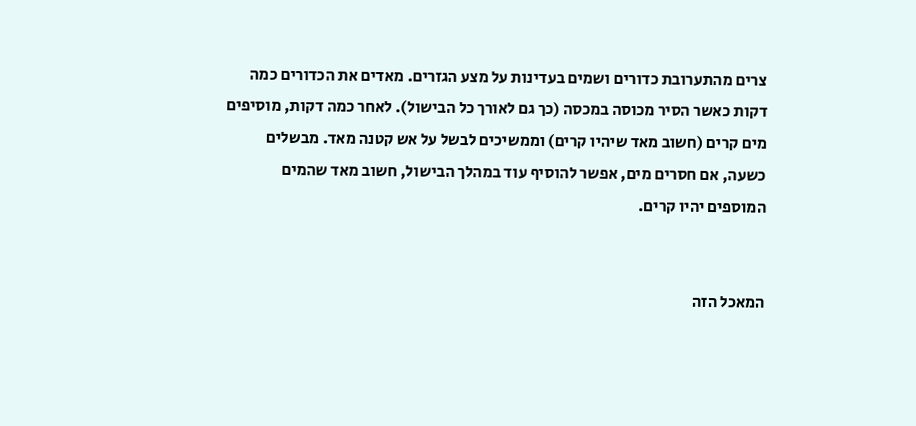צרים מהתערובת כדורים ושמים בעדינות על מצע הגזרים. מאדים את הכדורים כמה דקות כאשר הסיר מכוסה במכסה (כך גם לאורך כל הבישול). לאחר כמה דקות, מוסיפים מים קרים (חשוב מאד שיהיו קרים) וממשיכים לבשל על אש קטנה מאד. מבשלים כשעה, אם חסרים מים, אפשר להוסיף עוד במהלך הבישול, חשוב מאד שהמים המוספים יהיו קרים.


המאכל הזה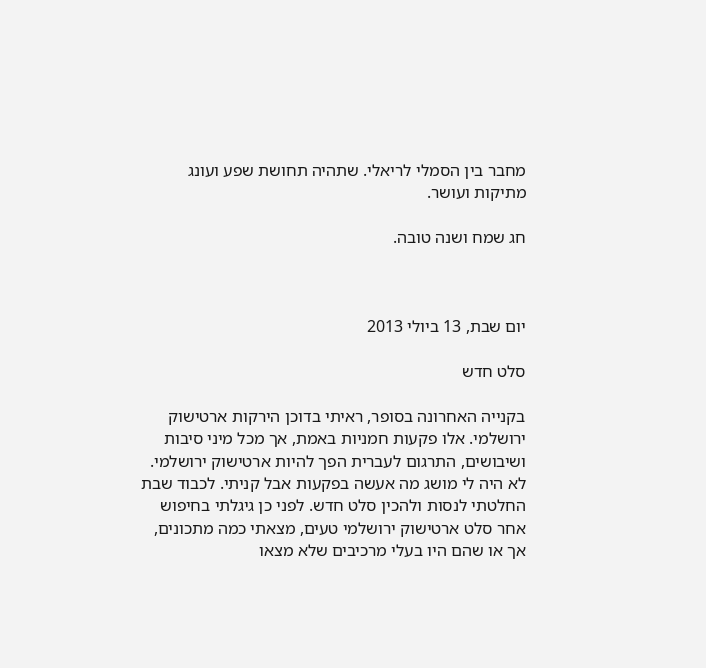מחבר בין הסמלי לריאלי. שתהיה תחושת שפע ועונג מתיקות ועושר.

חג שמח ושנה טובה.



יום שבת, 13 ביולי 2013

סלט חדש

בקנייה האחרונה בסופר, ראיתי בדוכן הירקות ארטישוק ירושלמי. אלו פקעות חמניות באמת, אך מכל מיני סיבות ושיבושים, התרגום לעברית הפך להיות ארטישוק ירושלמי. לא היה לי מושג מה אעשה בפקעות אבל קניתי. לכבוד שבת החלטתי לנסות ולהכין סלט חדש. לפני כן גיגלתי בחיפוש אחר סלט ארטישוק ירושלמי טעים, מצאתי כמה מתכונים, אך או שהם היו בעלי מרכיבים שלא מצאו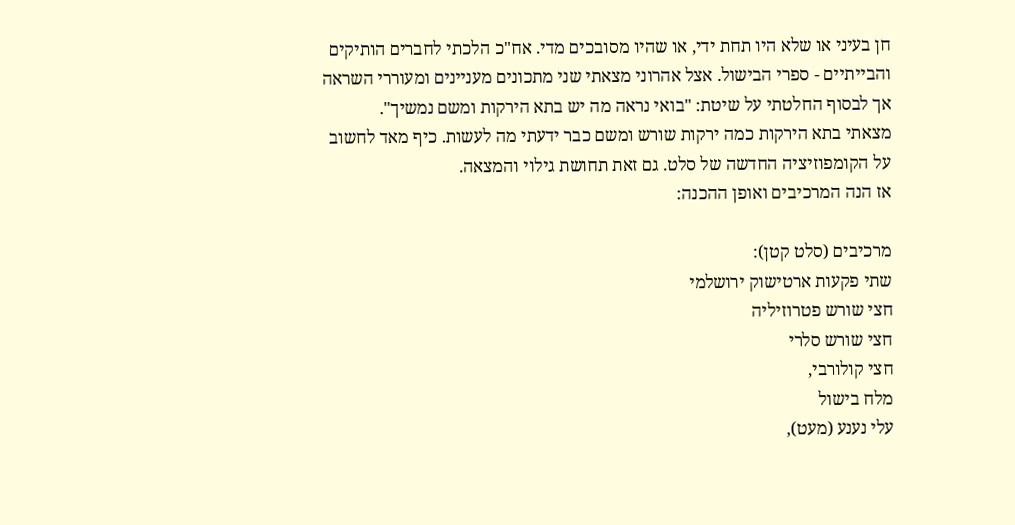חן בעיני או שלא היו תחת ידי, או שהיו מסובכים מדי. אח"כ הלכתי לחברים הותיקים והבייתיים - ספרי הבישול. אצל אהרוני מצאתי שני מתכונים מעניינים ומעוררי השראה אך לבסוף החלטתי על שיטת: "בואי נראה מה יש בתא הירקות ומשם נמשיך".
מצאתי בתא הירקות כמה ירקות שורש ומשם כבר ידעתי מה לעשות. כיף מאד לחשוב על הקומפוזיציה החדשה של סלט. גם זאת תחושת גילוי והמצאה.
אז הנה המרכיבים ואופן ההכנה:

מרכיבים (סלט קטן):
שתי פקעות ארטישוק ירושלמי
חצי שורש פטרוזיליה
חצי שורש סלרי
חצי קולורבי,
מלח בישול
עלי נענע (מעט),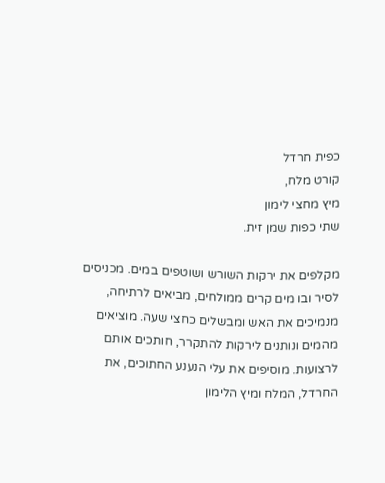כפית חרדל
קורט מלח,
מיץ מחצי לימון
שתי כפות שמן זית.

מקלפים את ירקות השורש ושוטפים במים. מכניסים לסיר ובו מים קרים ממולחים, מביאים לרתיחה, מנמיכים את האש ומבשלים כחצי שעה. מוציאים מהמים ונותנים לירקות להתקרר, חותכים אותם
לרצועות. מוסיפים את עלי הנענע החתוכים, את החרדל, המלח ומיץ הלימון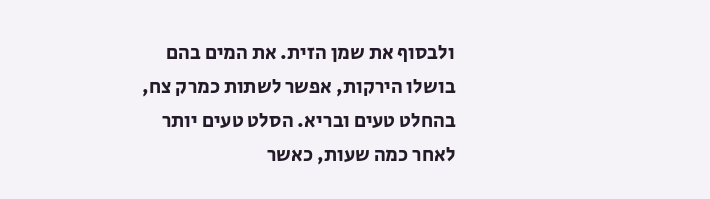ולבסוף את שמן הזית. את המים בהם בושלו הירקות, אפשר לשתות כמרק צח, בהחלט טעים ובריא. הסלט טעים יותר לאחר כמה שעות, כאשר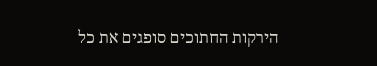הירקות החתוכים סופגים את כל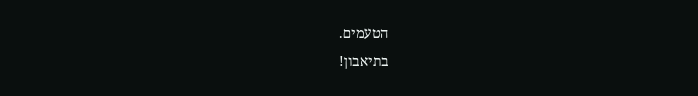הטעמים.
בתיאבון!